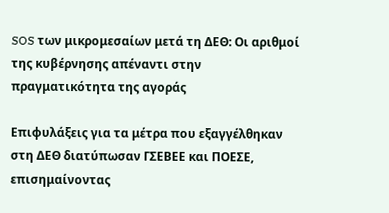SOS των μικρομεσαίων μετά τη ΔΕΘ: Οι αριθμοί της κυβέρνησης απέναντι στην πραγματικότητα της αγοράς

Επιφυλάξεις για τα μέτρα που εξαγγέλθηκαν στη ΔΕΘ διατύπωσαν ΓΣΕΒΕΕ και ΠΟΕΣΕ, επισημαίνοντας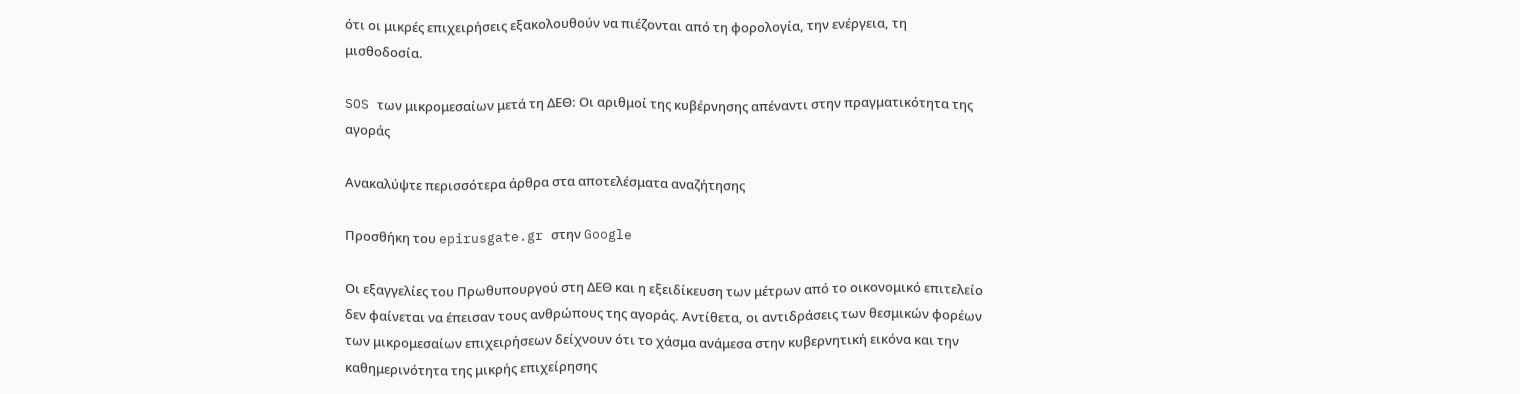ότι οι μικρές επιχειρήσεις εξακολουθούν να πιέζονται από τη φορολογία, την ενέργεια, τη μισθοδοσία.

SOS των μικρομεσαίων μετά τη ΔΕΘ: Οι αριθμοί της κυβέρνησης απέναντι στην πραγματικότητα της αγοράς

Ανακαλύψτε περισσότερα άρθρα στα αποτελέσματα αναζήτησης

Προσθήκη του epirusgate.gr στην Google

Οι εξαγγελίες του Πρωθυπουργού στη ΔΕΘ και η εξειδίκευση των μέτρων από το οικονομικό επιτελείο δεν φαίνεται να έπεισαν τους ανθρώπους της αγοράς. Αντίθετα, οι αντιδράσεις των θεσμικών φορέων των μικρομεσαίων επιχειρήσεων δείχνουν ότι το χάσμα ανάμεσα στην κυβερνητική εικόνα και την καθημερινότητα της μικρής επιχείρησης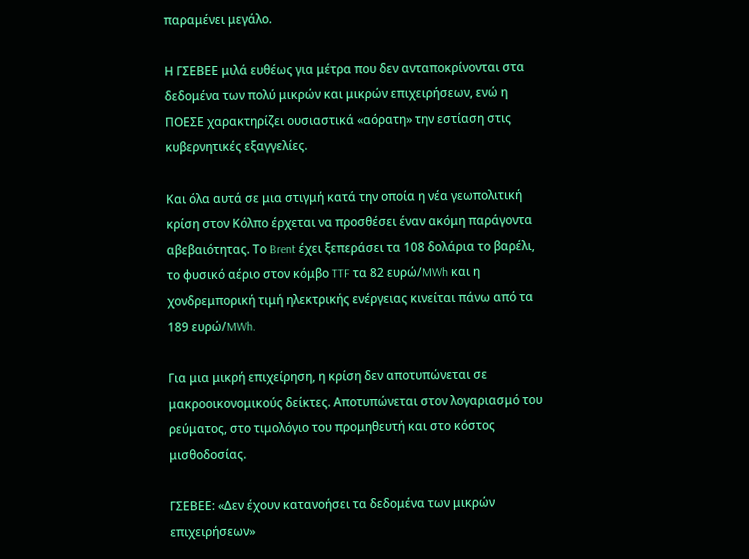παραμένει μεγάλο.

Η ΓΣΕΒΕΕ μιλά ευθέως για μέτρα που δεν ανταποκρίνονται στα δεδομένα των πολύ μικρών και μικρών επιχειρήσεων, ενώ η ΠΟΕΣΕ χαρακτηρίζει ουσιαστικά «αόρατη» την εστίαση στις κυβερνητικές εξαγγελίες.

Και όλα αυτά σε μια στιγμή κατά την οποία η νέα γεωπολιτική κρίση στον Κόλπο έρχεται να προσθέσει έναν ακόμη παράγοντα αβεβαιότητας. Το Brent έχει ξεπεράσει τα 108 δολάρια το βαρέλι, το φυσικό αέριο στον κόμβο TTF τα 82 ευρώ/MWh και η χονδρεμπορική τιμή ηλεκτρικής ενέργειας κινείται πάνω από τα 189 ευρώ/MWh.

Για μια μικρή επιχείρηση, η κρίση δεν αποτυπώνεται σε μακροοικονομικούς δείκτες. Αποτυπώνεται στον λογαριασμό του ρεύματος, στο τιμολόγιο του προμηθευτή και στο κόστος μισθοδοσίας.

ΓΣΕΒΕΕ: «Δεν έχουν κατανοήσει τα δεδομένα των μικρών επιχειρήσεων»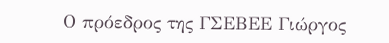Ο πρόεδρος της ΓΣΕΒΕΕ Γιώργος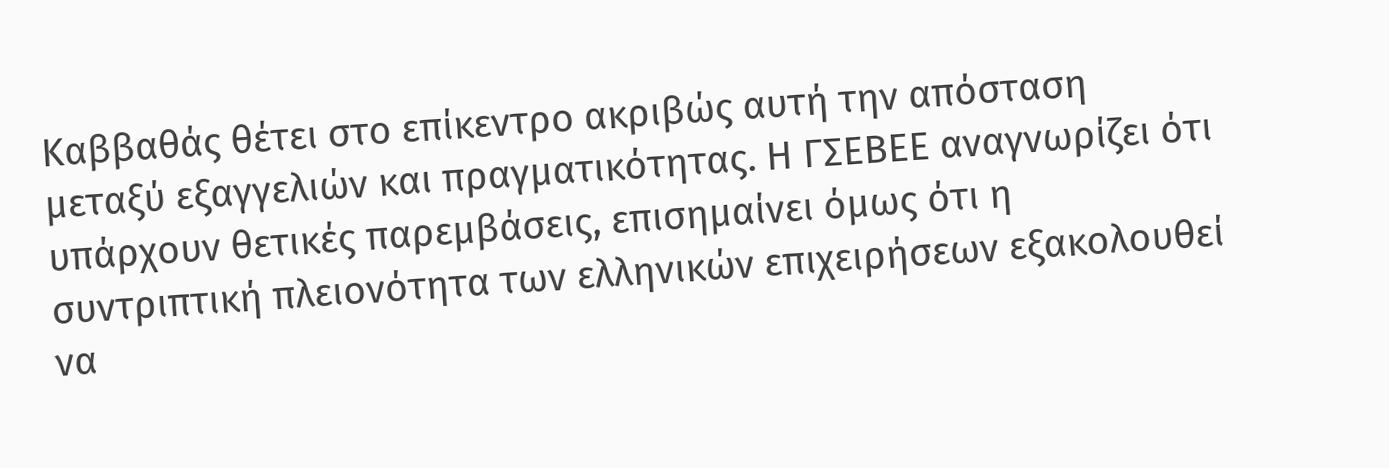Καββαθάς θέτει στο επίκεντρο ακριβώς αυτή την απόσταση μεταξύ εξαγγελιών και πραγματικότητας. Η ΓΣΕΒΕΕ αναγνωρίζει ότι υπάρχουν θετικές παρεμβάσεις, επισημαίνει όμως ότι η συντριπτική πλειονότητα των ελληνικών επιχειρήσεων εξακολουθεί να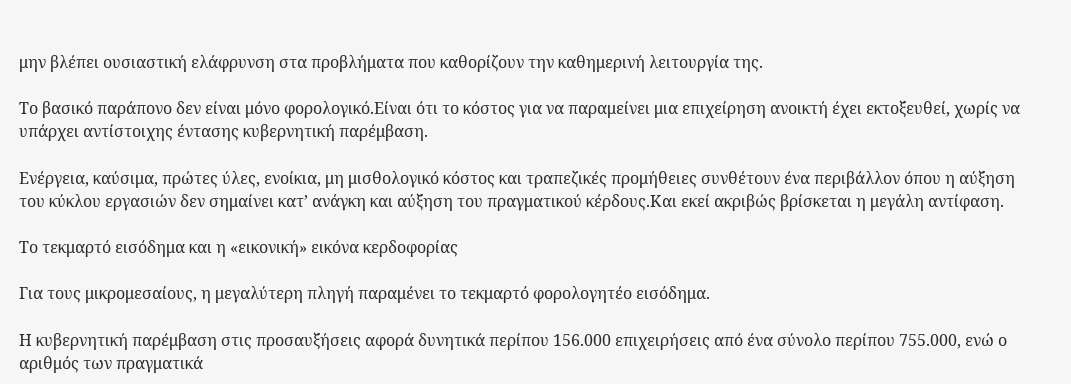μην βλέπει ουσιαστική ελάφρυνση στα προβλήματα που καθορίζουν την καθημερινή λειτουργία της.

Το βασικό παράπονο δεν είναι μόνο φορολογικό.Είναι ότι το κόστος για να παραμείνει μια επιχείρηση ανοικτή έχει εκτοξευθεί, χωρίς να υπάρχει αντίστοιχης έντασης κυβερνητική παρέμβαση.

Ενέργεια, καύσιμα, πρώτες ύλες, ενοίκια, μη μισθολογικό κόστος και τραπεζικές προμήθειες συνθέτουν ένα περιβάλλον όπου η αύξηση του κύκλου εργασιών δεν σημαίνει κατ’ ανάγκη και αύξηση του πραγματικού κέρδους.Και εκεί ακριβώς βρίσκεται η μεγάλη αντίφαση.

Το τεκμαρτό εισόδημα και η «εικονική» εικόνα κερδοφορίας

Για τους μικρομεσαίους, η μεγαλύτερη πληγή παραμένει το τεκμαρτό φορολογητέο εισόδημα.

Η κυβερνητική παρέμβαση στις προσαυξήσεις αφορά δυνητικά περίπου 156.000 επιχειρήσεις από ένα σύνολο περίπου 755.000, ενώ ο αριθμός των πραγματικά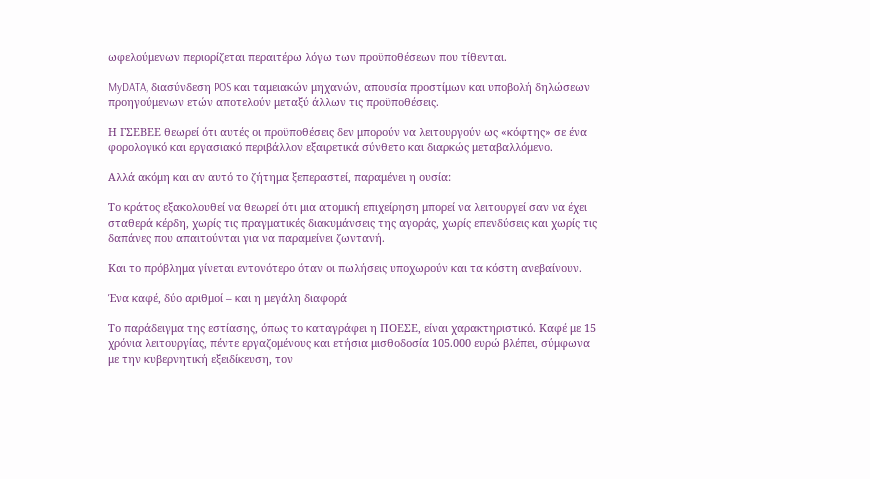ωφελούμενων περιορίζεται περαιτέρω λόγω των προϋποθέσεων που τίθενται.

MyDATA, διασύνδεση POS και ταμειακών μηχανών, απουσία προστίμων και υποβολή δηλώσεων προηγούμενων ετών αποτελούν μεταξύ άλλων τις προϋποθέσεις.

Η ΓΣΕΒΕΕ θεωρεί ότι αυτές οι προϋποθέσεις δεν μπορούν να λειτουργούν ως «κόφτης» σε ένα φορολογικό και εργασιακό περιβάλλον εξαιρετικά σύνθετο και διαρκώς μεταβαλλόμενο.

Αλλά ακόμη και αν αυτό το ζήτημα ξεπεραστεί, παραμένει η ουσία:

Το κράτος εξακολουθεί να θεωρεί ότι μια ατομική επιχείρηση μπορεί να λειτουργεί σαν να έχει σταθερά κέρδη, χωρίς τις πραγματικές διακυμάνσεις της αγοράς, χωρίς επενδύσεις και χωρίς τις δαπάνες που απαιτούνται για να παραμείνει ζωντανή.

Και το πρόβλημα γίνεται εντονότερο όταν οι πωλήσεις υποχωρούν και τα κόστη ανεβαίνουν.

Ένα καφέ, δύο αριθμοί – και η μεγάλη διαφορά

Το παράδειγμα της εστίασης, όπως το καταγράφει η ΠΟΕΣΕ, είναι χαρακτηριστικό. Καφέ με 15 χρόνια λειτουργίας, πέντε εργαζομένους και ετήσια μισθοδοσία 105.000 ευρώ βλέπει, σύμφωνα με την κυβερνητική εξειδίκευση, τον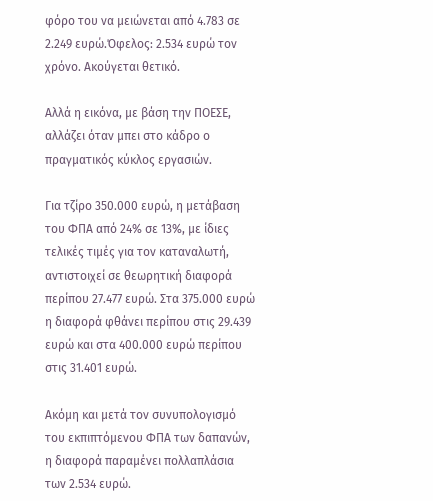φόρο του να μειώνεται από 4.783 σε 2.249 ευρώ.Όφελος: 2.534 ευρώ τον χρόνο. Ακούγεται θετικό.

Αλλά η εικόνα, με βάση την ΠΟΕΣΕ, αλλάζει όταν μπει στο κάδρο ο πραγματικός κύκλος εργασιών.

Για τζίρο 350.000 ευρώ, η μετάβαση του ΦΠΑ από 24% σε 13%, με ίδιες τελικές τιμές για τον καταναλωτή, αντιστοιχεί σε θεωρητική διαφορά περίπου 27.477 ευρώ. Στα 375.000 ευρώ η διαφορά φθάνει περίπου στις 29.439 ευρώ και στα 400.000 ευρώ περίπου στις 31.401 ευρώ.

Ακόμη και μετά τον συνυπολογισμό του εκπιπτόμενου ΦΠΑ των δαπανών, η διαφορά παραμένει πολλαπλάσια των 2.534 ευρώ.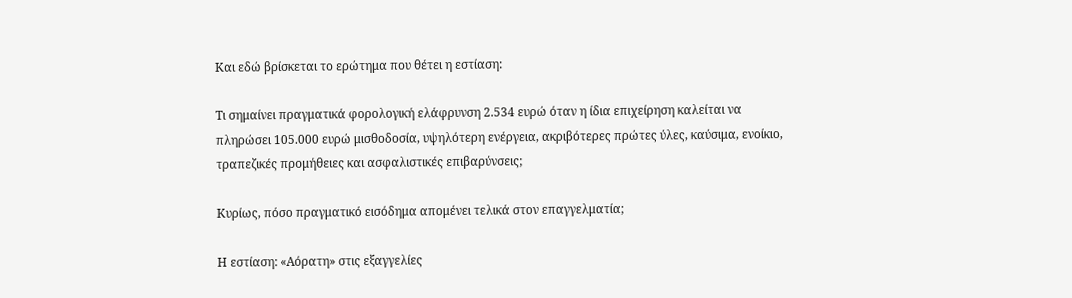Και εδώ βρίσκεται το ερώτημα που θέτει η εστίαση:

Τι σημαίνει πραγματικά φορολογική ελάφρυνση 2.534 ευρώ όταν η ίδια επιχείρηση καλείται να πληρώσει 105.000 ευρώ μισθοδοσία, υψηλότερη ενέργεια, ακριβότερες πρώτες ύλες, καύσιμα, ενοίκιο, τραπεζικές προμήθειες και ασφαλιστικές επιβαρύνσεις;

Κυρίως, πόσο πραγματικό εισόδημα απομένει τελικά στον επαγγελματία;

Η εστίαση: «Αόρατη» στις εξαγγελίες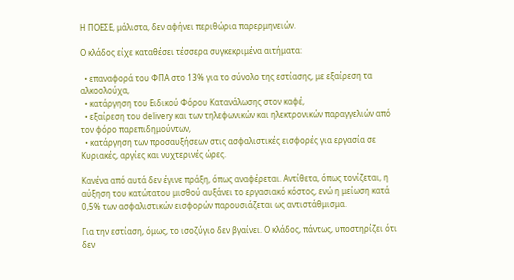Η ΠΟΕΣΕ, μάλιστα, δεν αφήνει περιθώρια παρερμηνειών.

Ο κλάδος είχε καταθέσει τέσσερα συγκεκριμένα αιτήματα:

  • επαναφορά του ΦΠΑ στο 13% για το σύνολο της εστίασης, με εξαίρεση τα αλκοολούχα,
  • κατάργηση του Ειδικού Φόρου Κατανάλωσης στον καφέ,
  • εξαίρεση του delivery και των τηλεφωνικών και ηλεκτρονικών παραγγελιών από τον φόρο παρεπιδημούντων,
  • κατάργηση των προσαυξήσεων στις ασφαλιστικές εισφορές για εργασία σε Κυριακές, αργίες και νυχτερινές ώρες.

Κανένα από αυτά δεν έγινε πράξη, όπως αναφέρεται. Αντίθετα, όπως τονίζεται, η αύξηση του κατώτατου μισθού αυξάνει το εργασιακό κόστος, ενώ η μείωση κατά 0,5% των ασφαλιστικών εισφορών παρουσιάζεται ως αντιστάθμισμα.

Για την εστίαση, όμως, το ισοζύγιο δεν βγαίνει. Ο κλάδος, πάντως, υποστηρίζει ότι δεν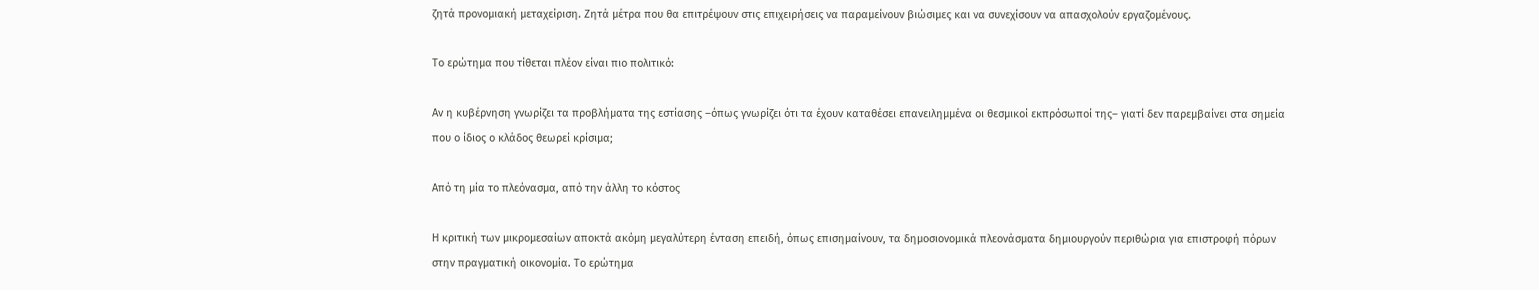ζητά προνομιακή μεταχείριση. Ζητά μέτρα που θα επιτρέψουν στις επιχειρήσεις να παραμείνουν βιώσιμες και να συνεχίσουν να απασχολούν εργαζομένους.

Το ερώτημα που τίθεται πλέον είναι πιο πολιτικό:

Αν η κυβέρνηση γνωρίζει τα προβλήματα της εστίασης –όπως γνωρίζει ότι τα έχουν καταθέσει επανειλημμένα οι θεσμικοί εκπρόσωποί της– γιατί δεν παρεμβαίνει στα σημεία που ο ίδιος ο κλάδος θεωρεί κρίσιμα;

Από τη μία το πλεόνασμα, από την άλλη το κόστος

Η κριτική των μικρομεσαίων αποκτά ακόμη μεγαλύτερη ένταση επειδή, όπως επισημαίνουν, τα δημοσιονομικά πλεονάσματα δημιουργούν περιθώρια για επιστροφή πόρων στην πραγματική οικονομία. Το ερώτημα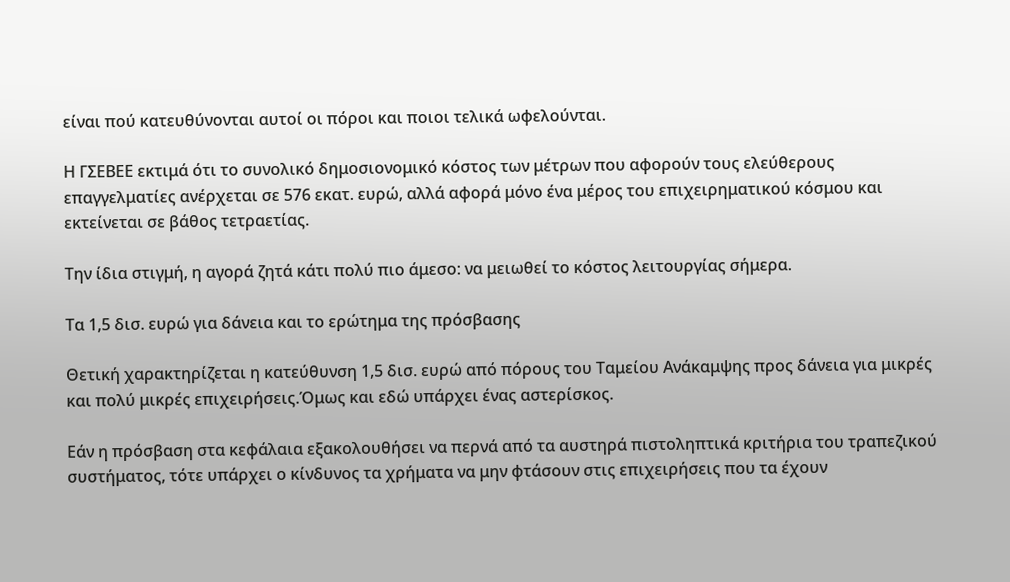είναι πού κατευθύνονται αυτοί οι πόροι και ποιοι τελικά ωφελούνται.

Η ΓΣΕΒΕΕ εκτιμά ότι το συνολικό δημοσιονομικό κόστος των μέτρων που αφορούν τους ελεύθερους επαγγελματίες ανέρχεται σε 576 εκατ. ευρώ, αλλά αφορά μόνο ένα μέρος του επιχειρηματικού κόσμου και εκτείνεται σε βάθος τετραετίας.

Την ίδια στιγμή, η αγορά ζητά κάτι πολύ πιο άμεσο: να μειωθεί το κόστος λειτουργίας σήμερα.

Τα 1,5 δισ. ευρώ για δάνεια και το ερώτημα της πρόσβασης

Θετική χαρακτηρίζεται η κατεύθυνση 1,5 δισ. ευρώ από πόρους του Ταμείου Ανάκαμψης προς δάνεια για μικρές και πολύ μικρές επιχειρήσεις.Όμως και εδώ υπάρχει ένας αστερίσκος.

Εάν η πρόσβαση στα κεφάλαια εξακολουθήσει να περνά από τα αυστηρά πιστοληπτικά κριτήρια του τραπεζικού συστήματος, τότε υπάρχει ο κίνδυνος τα χρήματα να μην φτάσουν στις επιχειρήσεις που τα έχουν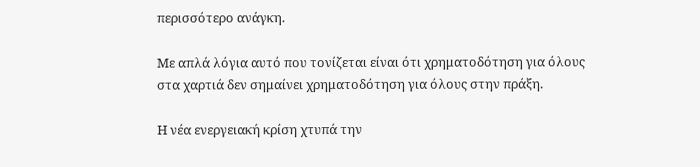περισσότερο ανάγκη.

Με απλά λόγια αυτό που τονίζεται είναι ότι χρηματοδότηση για όλους στα χαρτιά δεν σημαίνει χρηματοδότηση για όλους στην πράξη.

Η νέα ενεργειακή κρίση χτυπά την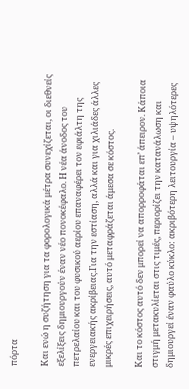πόρτα

Και ενώ η συζήτηση για τα φορολογικά μέτρα συνεχίζεται, οι διεθνείς εξελίξεις δημιουργούν έναν νέο πονοκέφαλο. Η νέα άνοδος του πετρελαίου και του φυσικού αερίου επαναφέρει τον εφιάλτη της ενεργειακής ακρίβειας.Για την εστίαση, αλλά και για χιλιάδες άλλες μικρές επιχειρήσεις, αυτό μεταφράζεται άμεσα σε κόστος.

Και το κόστος αυτό δεν μπορεί να απορροφάται επ’ άπειρον. Κάποια στιγμή μετακυλίεται στις τιμές, περιορίζει την κατανάλωση και δημιουργεί έναν φαύλο κύκλο: ακριβότερη λειτουργία – υψηλότερες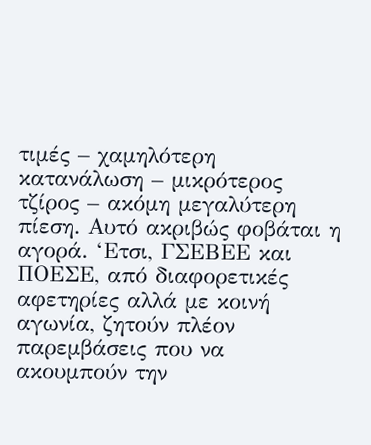τιμές – χαμηλότερη κατανάλωση – μικρότερος τζίρος – ακόμη μεγαλύτερη πίεση. Αυτό ακριβώς φοβάται η αγορά. ‘Ετσι, ΓΣΕΒΕΕ και ΠΟΕΣΕ, από διαφορετικές αφετηρίες αλλά με κοινή αγωνία, ζητούν πλέον παρεμβάσεις που να ακουμπούν την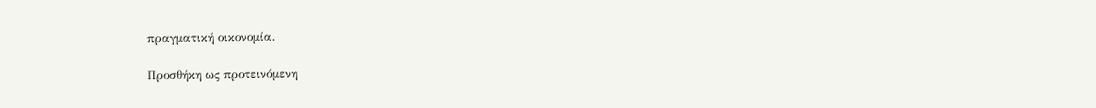πραγματική οικονομία.

Προσθήκη ως προτεινόμενη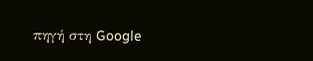πηγή στη Google